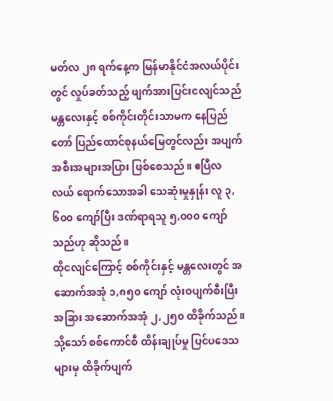မတ်လ ၂၈ ရက်နေ့က မြန်မာနိုင်ငံအလယ်ပိုင်းတွင် လှုပ်ခတ်သည့် ဖျက်အားပြင်းငလျင်သည် မန္တလေးနှင့် စစ်ကိုင်းတိုင်းသာမက နေပြည်တော် ပြည်ထောင်စုနယ်မြေတွင်လည်း အပျက်အစီးအများအပြား ဖြစ်စေသည်။ ဧပြီလလယ် ရောက်သောအခါ သေဆုံးမှုနှုန်း လူ ၃,၆၀၀ ကျော်ပြီး ဒဏ်ရာရသူ ၅,၀၀၀ ကျော်သည်ဟု ဆိုသည်။
ထိုငလျင်ကြောင့် စစ်ကိုင်းနှင့် မန္တလေးတွင် အဆောက်အအုံ ၁,၈၅၀ ကျော် လုံးဝပျက်စီးပြီး အခြား အဆောက်အအုံ ၂,၂၅၀ ထိခိုက်သည်။ သို့သော် စစ်ကောင်စီ ထိန်းချုပ်မှု ပြင်ပဒေသများမှ ထိခိုက်ပျက်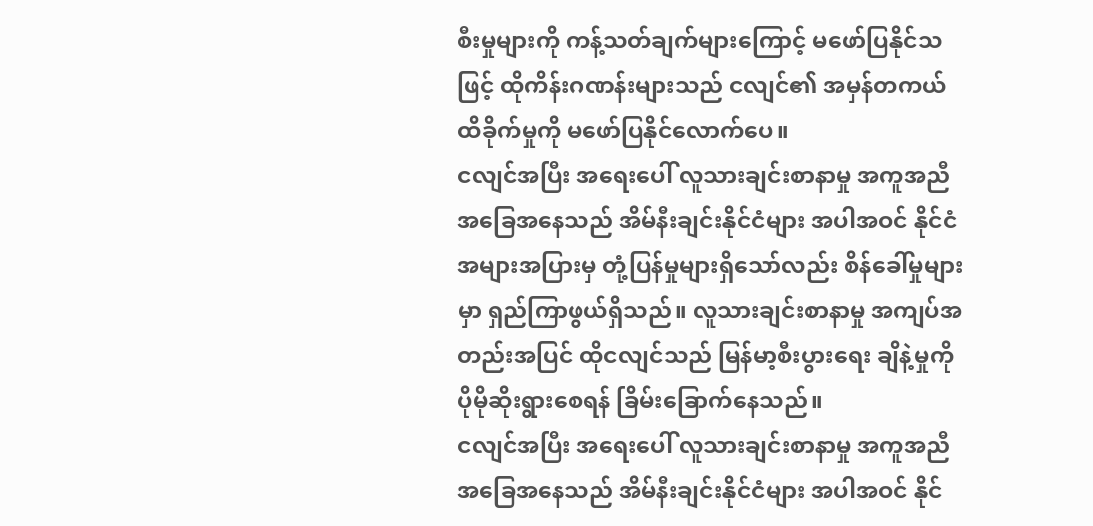စီးမှုများကို ကန့်သတ်ချက်များကြောင့် မဖော်ပြနိုင်သဖြင့် ထိုကိန်းဂဏန်းများသည် ငလျင်၏ အမှန်တကယ် ထိခိုက်မှုကို မဖော်ပြနိုင်လောက်ပေ။
ငလျင်အပြီး အရေးပေါ် လူသားချင်းစာနာမှု အကူအညီ အခြေအနေသည် အိမ်နီးချင်းနိုင်ငံများ အပါအဝင် နိုင်ငံအများအပြားမှ တုံ့ပြန်မှုများရှိသော်လည်း စိန်ခေါ်မှုများမှာ ရှည်ကြာဖွယ်ရှိသည်။ လူသားချင်းစာနာမှု အကျပ်အတည်းအပြင် ထိုငလျင်သည် မြန်မာ့စီးပွားရေး ချိနဲ့မှုကို ပိုမိုဆိုးရွားစေရန် ခြိမ်းခြောက်နေသည်။
ငလျင်အပြီး အရေးပေါ် လူသားချင်းစာနာမှု အကူအညီ အခြေအနေသည် အိမ်နီးချင်းနိုင်ငံများ အပါအဝင် နိုင်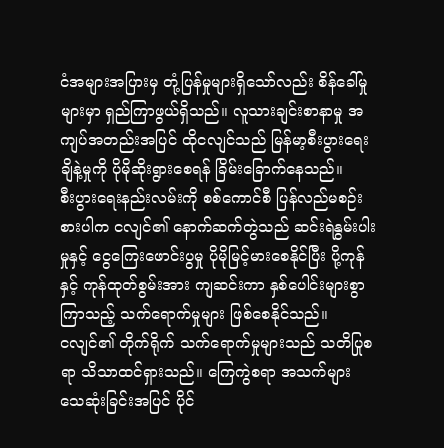ငံအများအပြားမှ တုံ့ပြန်မှုများရှိသော်လည်း စိန်ခေါ်မှုများမှာ ရှည်ကြာဖွယ်ရှိသည်။ လူသားချင်းစာနာမှု အကျပ်အတည်းအပြင် ထိုငလျင်သည် မြန်မာ့စီးပွားရေး ချိနဲ့မှုကို ပိုမိုဆိုးရွားစေရန် ခြိမ်းခြောက်နေသည်။
စီးပွားရေးနည်းလမ်းကို စစ်ကောင်စီ ပြန်လည်မစဉ်းစားပါက ငလျင်၏ နောက်ဆက်တွဲသည် ဆင်းရဲနွမ်းပါးမှုနှင့် ငွေကြေးဖောင်းပွမှု ပိုမိုမြင့်မားစေနိုင်ပြီး ပို့ကုန်နှင့် ကုန်ထုတ်စွမ်းအား ကျဆင်းကာ နှစ်ပေါင်းများစွာကြာသည့် သက်ရောက်မှုများ ဖြစ်စေနိုင်သည်။
ငလျင်၏ တိုက်ရိုက် သက်ရောက်မှုများသည် သတိပြုစရာ သိသာထင်ရှားသည်။ ကြေကွဲစရာ အသက်များ သေဆုံးခြင်းအပြင် ပိုင်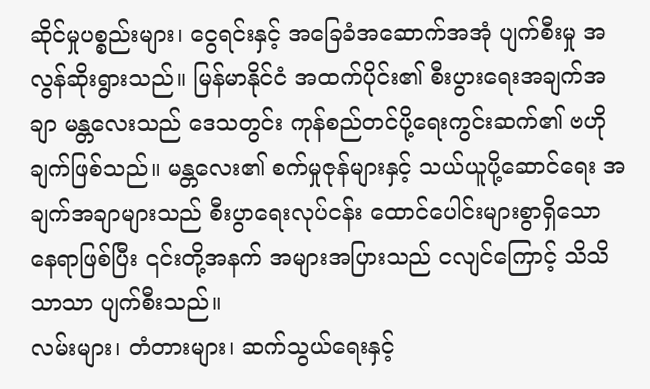ဆိုင်မှုပစ္စည်းများ၊ ငွေရင်းနှင့် အခြေခံအဆောက်အအုံ ပျက်စီးမှု အလွန်ဆိုးရွားသည်။ မြန်မာနိုင်ငံ အထက်ပိုင်း၏ စီးပွားရေးအချက်အချာ မန္တလေးသည် ဒေသတွင်း ကုန်စည်တင်ပို့ရေးကွင်းဆက်၏ ဗဟိုချက်ဖြစ်သည်။ မန္တလေး၏ စက်မှုဇုန်များနှင့် သယ်ယူပို့ဆောင်ရေး အချက်အချာများသည် စီးပွာရေးလုပ်ငန်း ထောင်ပေါင်းများစွာရှိသော နေရာဖြစ်ပြီး ၎င်းတို့အနက် အများအပြားသည် ငလျင်ကြောင့် သိသိသာသာ ပျက်စီးသည်။
လမ်းများ၊ တံတားများ၊ ဆက်သွယ်ရေးနှင့်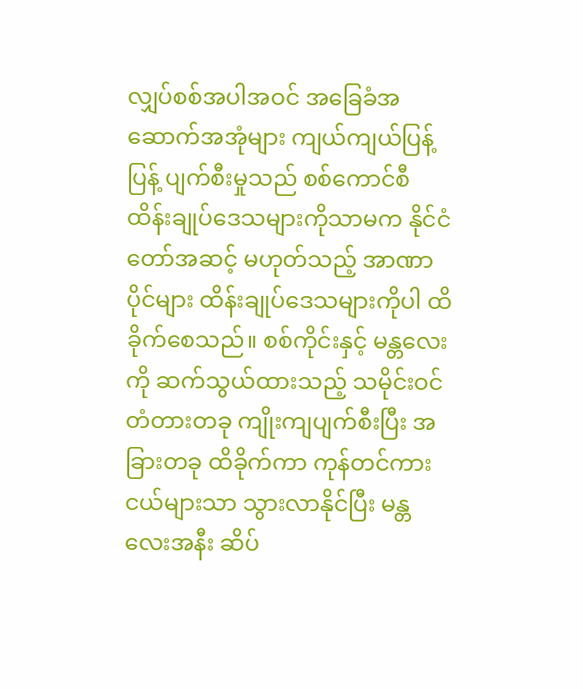လျှပ်စစ်အပါအဝင် အခြေခံအဆောက်အအုံများ ကျယ်ကျယ်ပြန့်ပြန့် ပျက်စီးမှုသည် စစ်ကောင်စီ ထိန်းချုပ်ဒေသများကိုသာမက နိုင်ငံတော်အဆင့် မဟုတ်သည့် အာဏာပိုင်များ ထိန်းချုပ်ဒေသများကိုပါ ထိခိုက်စေသည်။ စစ်ကိုင်းနှင့် မန္တလေးကို ဆက်သွယ်ထားသည့် သမိုင်းဝင်တံတားတခု ကျိုးကျပျက်စီးပြီး အခြားတခု ထိခိုက်ကာ ကုန်တင်ကားငယ်များသာ သွားလာနိုင်ပြီး မန္တလေးအနီး ဆိပ်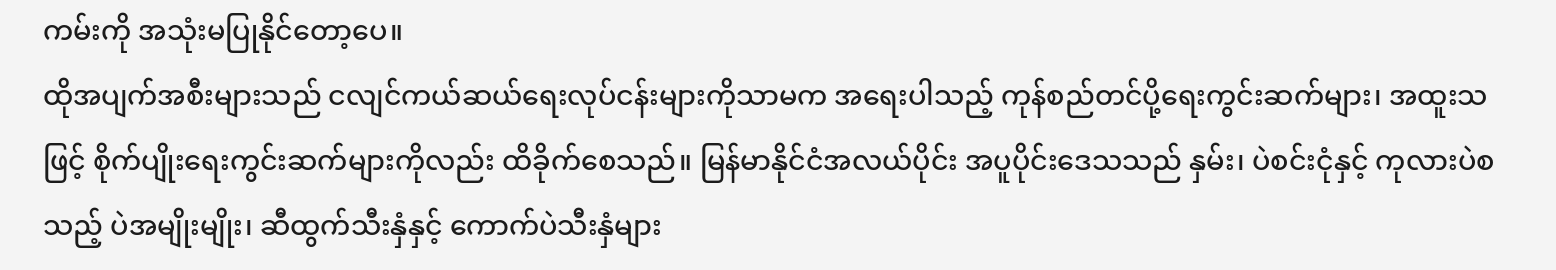ကမ်းကို အသုံးမပြုနိုင်တော့ပေ။
ထိုအပျက်အစီးများသည် ငလျင်ကယ်ဆယ်ရေးလုပ်ငန်းများကိုသာမက အရေးပါသည့် ကုန်စည်တင်ပို့ရေးကွင်းဆက်များ၊ အထူးသဖြင့် စိုက်ပျိုးရေးကွင်းဆက်များကိုလည်း ထိခိုက်စေသည်။ မြန်မာနိုင်ငံအလယ်ပိုင်း အပူပိုင်းဒေသသည် နှမ်း၊ ပဲစင်းငုံနှင့် ကုလားပဲစသည့် ပဲအမျိုးမျိုး၊ ဆီထွက်သီးနှံနှင့် ကောက်ပဲသီးနှံများ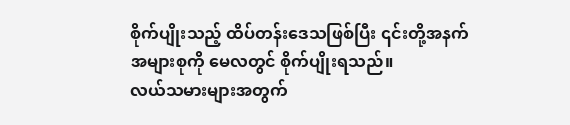စိုက်ပျိုးသည့် ထိပ်တန်းဒေသဖြစ်ပြီး ၎င်းတို့အနက် အများစုကို မေလတွင် စိုက်ပျိုးရသည်။
လယ်သမားများအတွက်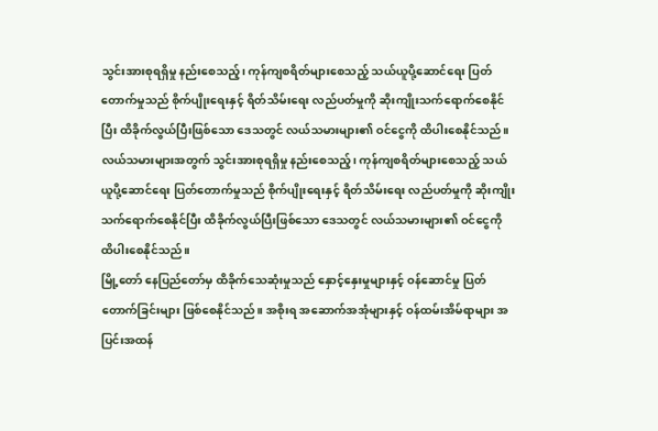သွင်းအားစုရရှိမှု နည်းစေသည့်၊ ကုန်ကျစရိတ်များစေသည့် သယ်ယူပို့ဆောင်ရေး ပြတ်တောက်မှုသည် စိုက်ပျိုးရေးနှင့် ရိတ်သိမ်းရေး လည်ပတ်မှုကို ဆိုးကျိုးသက်ရောက်စေနိုင်ပြီး ထိခိုက်လွယ်ပြီးဖြစ်သော ဒေသတွင် လယ်သမားများ၏ ဝင်ငွေကို ထိပါးစေနိုင်သည်။
လယ်သမားများအတွက် သွင်းအားစုရရှိမှု နည်းစေသည့်၊ ကုန်ကျစရိတ်များစေသည့် သယ်ယူပို့ဆောင်ရေး ပြတ်တောက်မှုသည် စိုက်ပျိုးရေးနှင့် ရိတ်သိမ်းရေး လည်ပတ်မှုကို ဆိုးကျိုးသက်ရောက်စေနိုင်ပြီး ထိခိုက်လွယ်ပြီးဖြစ်သော ဒေသတွင် လယ်သမားများ၏ ဝင်ငွေကို ထိပါးစေနိုင်သည်။
မြို့တော် နေပြည်တော်မှ ထိခိုက်သေဆုံးမှုသည် နှောင့်နှေးမှုများနှင့် ဝန်ဆောင်မှု ပြတ်တောက်ခြင်းများ ဖြစ်စေနိုင်သည်။ အစိုးရ အဆောက်အအုံများနှင့် ဝန်ထမ်းအိမ်ရာများ အပြင်းအထန်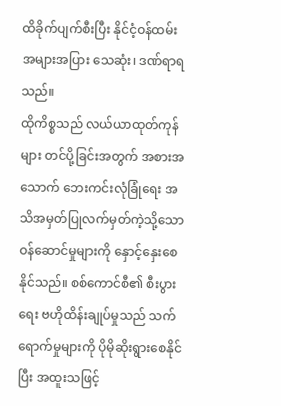ထိခိုက်ပျက်စီးပြီး နိုင်ငံ့ဝန်ထမ်း အများအပြား သေဆုံး၊ ဒဏ်ရာရသည်။
ထိုကိစ္စသည် လယ်ယာထုတ်ကုန်များ တင်ပို့ခြင်းအတွက် အစားအသောက် ဘေးကင်းလုံခြုံရေး အသိအမှတ်ပြုလက်မှတ်ကဲ့သို့သော ဝန်ဆောင်မှုများကို နှောင့်နှေးစေနိုင်သည်။ စစ်ကောင်စီ၏ စီးပွားရေး ဗဟိုထိန်းချုပ်မှုသည် သက်ရောက်မှုများကို ပိုမိုဆိုးရွားစေနိုင်ပြီး အထူးသဖြင့်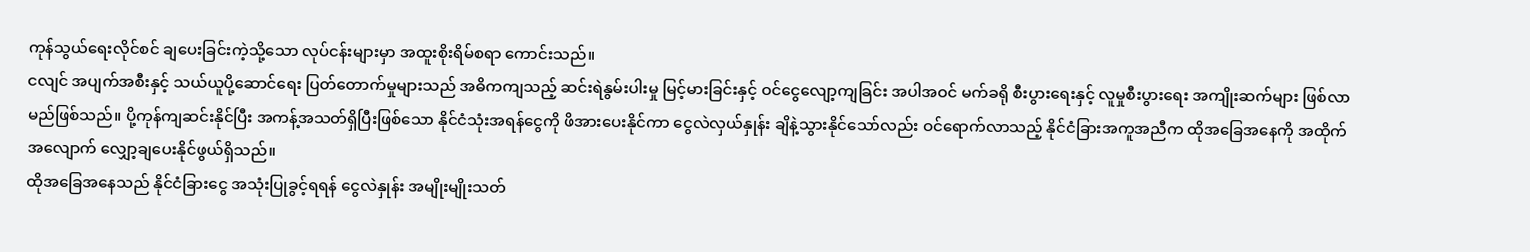ကုန်သွယ်ရေးလိုင်စင် ချပေးခြင်းကဲ့သို့သော လုပ်ငန်းများမှာ အထူးစိုးရိမ်စရာ ကောင်းသည်။
ငလျင် အပျက်အစီးနှင့် သယ်ယူပို့ဆောင်ရေး ပြတ်တောက်မှုများသည် အဓိကကျသည့် ဆင်းရဲနွမ်းပါးမှု မြင့်မားခြင်းနှင့် ဝင်ငွေလျော့ကျခြင်း အပါအဝင် မက်ခရို စီးပွားရေးနှင့် လူမှုစီးပွားရေး အကျိုးဆက်များ ဖြစ်လာမည်ဖြစ်သည်။ ပို့ကုန်ကျဆင်းနိုင်ပြီး အကန့်အသတ်ရှိပြီးဖြစ်သော နိုင်ငံသုံးအရန်ငွေကို ဖိအားပေးနိုင်ကာ ငွေလဲလှယ်နှုန်း ချိနဲ့သွားနိုင်သော်လည်း ဝင်ရောက်လာသည့် နိုင်ငံခြားအကူအညီက ထိုအခြေအနေကို အထိုက်အလျောက် လျှော့ချပေးနိုင်ဖွယ်ရှိသည်။
ထိုအခြေအနေသည် နိုင်ငံခြားငွေ အသုံးပြုခွင့်ရရန် ငွေလဲနှုန်း အမျိုးမျိုးသတ်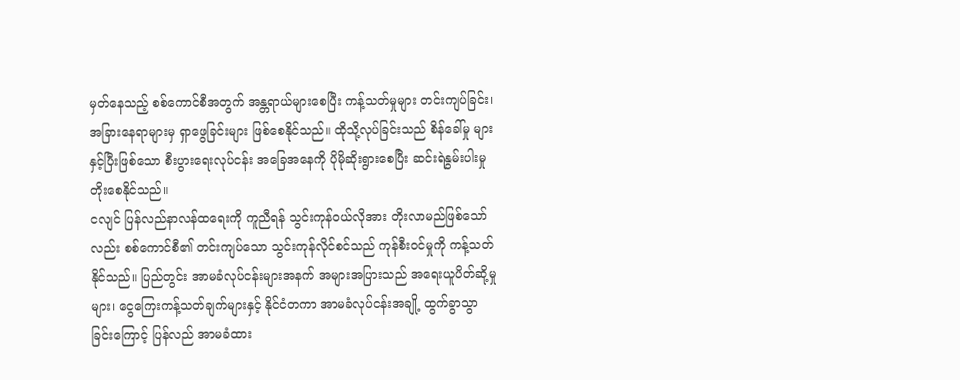မှတ်နေသည့် စစ်ကောင်စီအတွက် အန္တရာယ်များစေပြီး ကန့်သတ်မှုများ တင်းကျပ်ခြင်း၊ အခြားနေရာများမှ ရှာဖွေခြင်းများ ဖြစ်စေနိုင်သည်။ ထိုသို့လုပ်ခြင်းသည် စိန်ခေါ်မှု များနှင့်ပြီးဖြစ်သော စီးပွားရေးလုပ်ငန်း အခြေအနေကို ပိုမိုဆိုးရွားစေပြီး ဆင်းရဲနွမ်းပါးမှု တိုးစေနိုင်သည်။
ငလျင် ပြန်လည်နာလန်ထရေးကို ကူညီရန် သွင်းကုန်ဝယ်လိုအား တိုးလာမည်ဖြစ်သော်လည်း စစ်ကောင်စီ၏ တင်းကျပ်သော သွင်းကုန်လိုင်စင်သည် ကုန်စီးဝင်မှုကို ကန့်သတ်နိုင်သည်။ ပြည်တွင်း အာမခံလုပ်ငန်းများအနက် အများအပြားသည် အရေးယူပိတ်ဆို့မှုများ၊ ငွေကြေးကန့်သတ်ချက်များနှင့် နိုင်ငံတကာ အာမခံလုပ်ငန်းအချို့ ထွက်ခွာသွာခြင်းကြောင့် ပြန်လည် အာမခံထား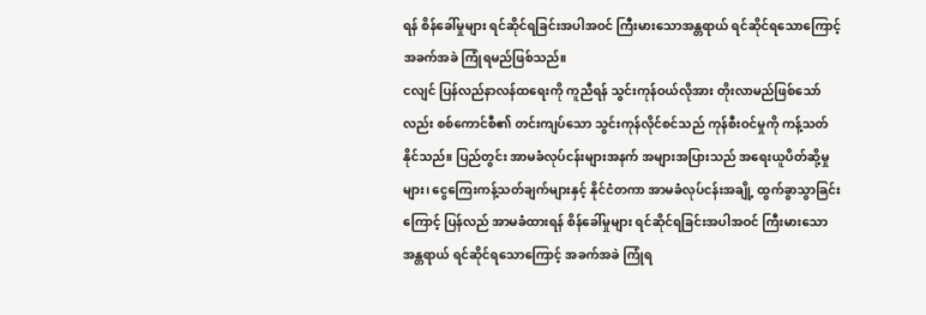ရန် စိန်ခေါ်မှုများ ရင်ဆိုင်ရခြင်းအပါအဝင် ကြီးမားသောအန္တရာယ် ရင်ဆိုင်ရသောကြောင့် အခက်အခဲ ကြုံရမည်ဖြစ်သည်။
ငလျင် ပြန်လည်နာလန်ထရေးကို ကူညီရန် သွင်းကုန်ဝယ်လိုအား တိုးလာမည်ဖြစ်သော်လည်း စစ်ကောင်စီ၏ တင်းကျပ်သော သွင်းကုန်လိုင်စင်သည် ကုန်စီးဝင်မှုကို ကန့်သတ်နိုင်သည်။ ပြည်တွင်း အာမခံလုပ်ငန်းများအနက် အများအပြားသည် အရေးယူပိတ်ဆို့မှုများ၊ ငွေကြေးကန့်သတ်ချက်များနှင့် နိုင်ငံတကာ အာမခံလုပ်ငန်းအချို့ ထွက်ခွာသွာခြင်းကြောင့် ပြန်လည် အာမခံထားရန် စိန်ခေါ်မှုများ ရင်ဆိုင်ရခြင်းအပါအဝင် ကြီးမားသောအန္တရာယ် ရင်ဆိုင်ရသောကြောင့် အခက်အခဲ ကြုံရ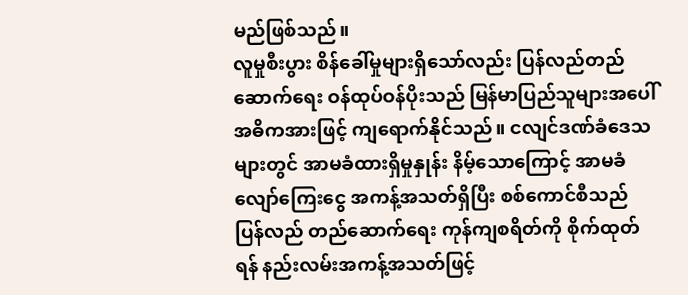မည်ဖြစ်သည်။
လူမှုစီးပွား စိန်ခေါ်မှုများရှိသော်လည်း ပြန်လည်တည်ဆောက်ရေး ဝန်ထုပ်ဝန်ပိုးသည် မြန်မာပြည်သူများအပေါ် အဓိကအားဖြင့် ကျရောက်နိုင်သည်။ ငလျင်ဒဏ်ခံဒေသများတွင် အာမခံထားရှိမှုနှုန်း နိမ့်သောကြောင့် အာမခံလျော်ကြေးငွေ အကန့်အသတ်ရှိပြီး စစ်ကောင်စီသည် ပြန်လည် တည်ဆောက်ရေး ကုန်ကျစရိတ်ကို စိုက်ထုတ်ရန် နည်းလမ်းအကန့်အသတ်ဖြင့်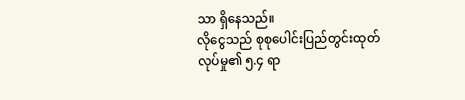သာ ရှိနေသည်။
လိုငွေသည် စုစုပေါင်းပြည်တွင်းထုတ်လုပ်မှု၏ ၅.၄ ရာ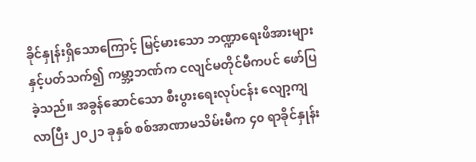ခိုင်နှုန်းရှိသောကြောင့် မြင့်မားသော ဘဏ္ဍာရေးဖိအားများနှင့်ပတ်သက်၍ ကမ္ဘာ့ဘဏ်က ငလျင်မတိုင်မီကပင် ဖော်ပြခဲ့သည်။ အခွန်ဆောင်သော စီးပွားရေးလုပ်ငန်း လျော့ကျလာပြီး ၂၀၂၁ ခုနှစ် စစ်အာဏာမသိမ်းမီက ၄၀ ရာခိုင်နှုန်း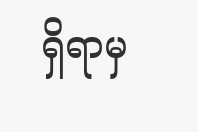ရှိရာမှ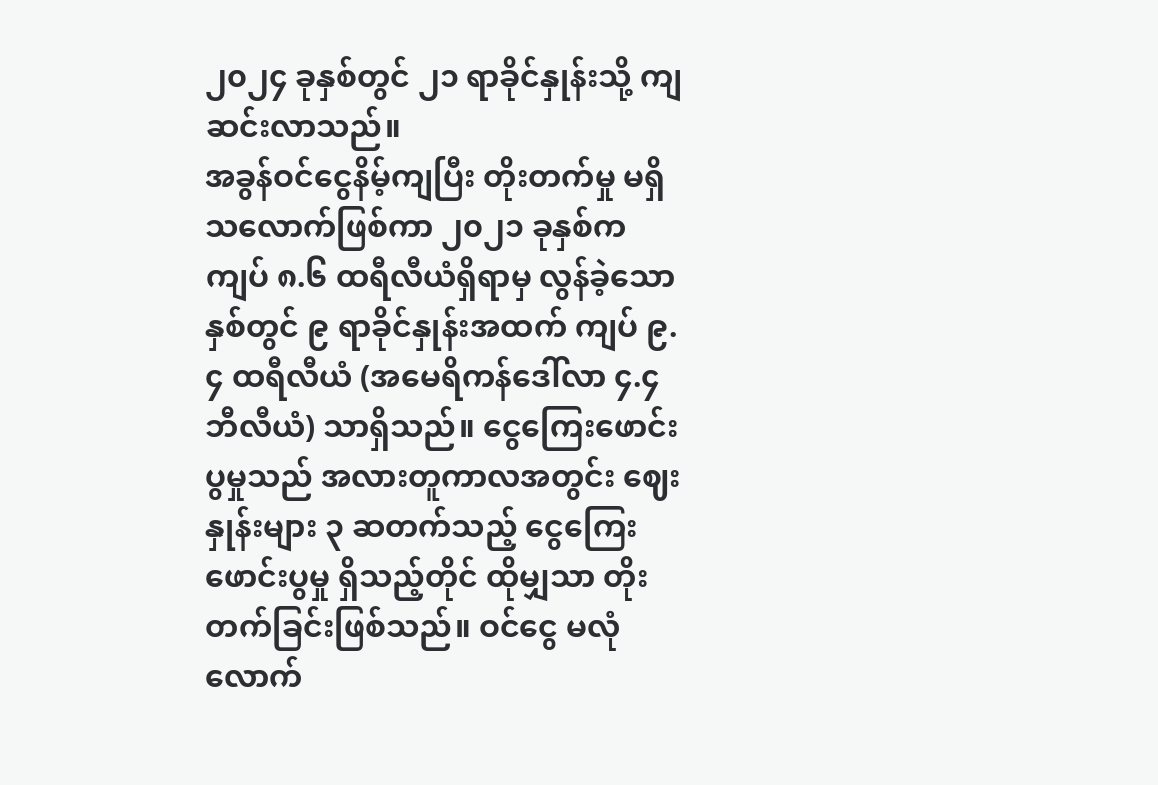၂၀၂၄ ခုနှစ်တွင် ၂၁ ရာခိုင်နှုန်းသို့ ကျဆင်းလာသည်။
အခွန်ဝင်ငွေနိမ့်ကျပြီး တိုးတက်မှု မရှိသလောက်ဖြစ်ကာ ၂၀၂၁ ခုနှစ်က ကျပ် ၈.၆ ထရီလီယံရှိရာမှ လွန်ခဲ့သောနှစ်တွင် ၉ ရာခိုင်နှုန်းအထက် ကျပ် ၉.၄ ထရီလီယံ (အမေရိကန်ဒေါ်လာ ၄.၄ ဘီလီယံ) သာရှိသည်။ ငွေကြေးဖောင်းပွမှုသည် အလားတူကာလအတွင်း ဈေးနှုန်းများ ၃ ဆတက်သည့် ငွေကြေးဖောင်းပွမှု ရှိသည့်တိုင် ထိုမျှသာ တိုးတက်ခြင်းဖြစ်သည်။ ဝင်ငွေ မလုံလောက်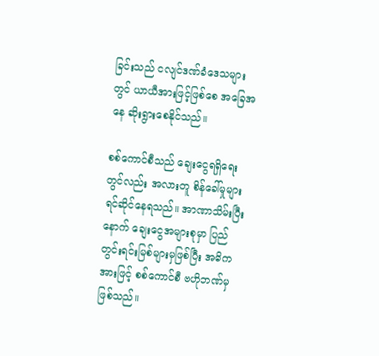ခြင်းသည် ငလျင်ဒဏ်ခံဒေသများတွင် ယာယီအားဖြင့်ဖြစ်စေ အခြေအနေ ဆိုးရွားစေနိုင်သည်။

စစ်ကောင်စီသည် ချေးငွေရရှိရေးတွင်လည်း အလားတူ စိန်ခေါ်မှုများ ရင်ဆိုင်နေရသည်။ အာဏာသိမ်းပြီးနောက် ချေးငွေအများစုမှာ ပြည်တွင်းရင်းမြစ်များမှဖြစ်ပြီး အဓိကအားဖြင့် စစ်ကောင်စီ ဗဟိုဘဏ်မှ ဖြစ်သည်။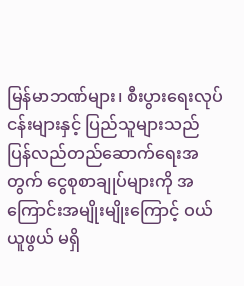မြန်မာဘဏ်များ၊ စီးပွားရေးလုပ်ငန်းများနှင့် ပြည်သူများသည် ပြန်လည်တည်ဆောက်ရေးအတွက် ငွေစုစာချုပ်များကို အကြောင်းအမျိုးမျိုးကြောင့် ဝယ်ယူဖွယ် မရှိ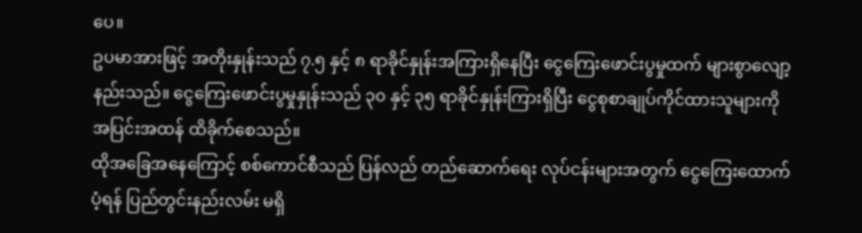ပေ။
ဥပမာအားဖြင့် အတိုးနှုန်းသည် ၇.၅ နှင့် ၈ ရာခိုင်နှုန်းအကြားရှိနေပြီး ငွေကြေးဖောင်းပွမှုထက် များစွာလျော့နည်းသည်။ ငွေကြေးဖောင်းပွမှုနှုန်းသည် ၃၀ နှင့် ၃၅ ရာခိုင်နှုန်းကြားရှိပြီး ငွေစုစာချုပ်ကိုင်ထားသူများကို အပြင်းအထန် ထိခိုက်စေသည်။
ထိုအခြေအနေကြောင့် စစ်ကောင်စီသည် ပြန်လည် တည်ဆောက်ရေး လုပ်ငန်းများအတွက် ငွေကြေးထောက်ပံ့ရန် ပြည်တွင်းနည်းလမ်း မရှိ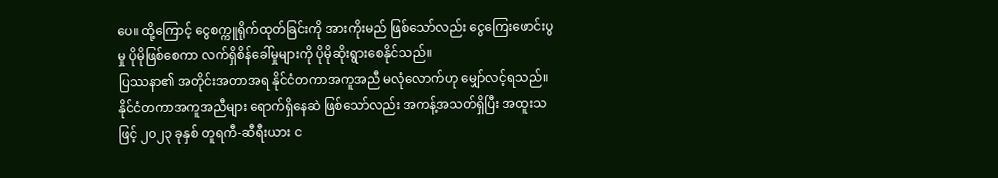ပေ။ ထို့ကြောင့် ငွေစက္ကူရိုက်ထုတ်ခြင်းကို အားကိုးမည် ဖြစ်သော်လည်း ငွေကြေးဖောင်းပွမှု ပိုမိုဖြစ်စေကာ လက်ရှိစိန်ခေါ်မှုများကို ပိုမိုဆိုးရွားစေနိုင်သည်။
ပြဿနာ၏ အတိုင်းအတာအရ နိုင်ငံတကာအကူအညီ မလုံလောက်ဟု မျှော်လင့်ရသည်။ နိုင်ငံတကာအကူအညီများ ရောက်ရှိနေဆဲ ဖြစ်သော်လည်း အကန့်အသတ်ရှိပြီး အထူးသဖြင့် ၂၀၂၃ ခုနှစ် တူရကီ-ဆီရီးယား င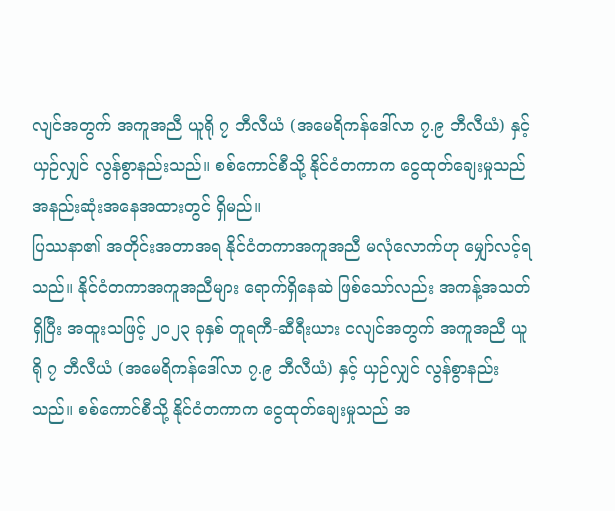လျင်အတွက် အကူအညီ ယူရို ၇ ဘီလီယံ (အမေရိကန်ဒေါ်လာ ၇.၉ ဘီလီယံ) နှင့် ယှဉ်လျှင် လွန်စွာနည်းသည်။ စစ်ကောင်စီသို့ နိုင်ငံတကာက ငွေထုတ်ချေးမှုသည် အနည်းဆုံးအနေအထားတွင် ရှိမည်။
ပြဿနာ၏ အတိုင်းအတာအရ နိုင်ငံတကာအကူအညီ မလုံလောက်ဟု မျှော်လင့်ရသည်။ နိုင်ငံတကာအကူအညီများ ရောက်ရှိနေဆဲ ဖြစ်သော်လည်း အကန့်အသတ်ရှိပြီး အထူးသဖြင့် ၂၀၂၃ ခုနှစ် တူရကီ-ဆီရီးယား ငလျင်အတွက် အကူအညီ ယူရို ၇ ဘီလီယံ (အမေရိကန်ဒေါ်လာ ၇.၉ ဘီလီယံ) နှင့် ယှဉ်လျှင် လွန်စွာနည်းသည်။ စစ်ကောင်စီသို့ နိုင်ငံတကာက ငွေထုတ်ချေးမှုသည် အ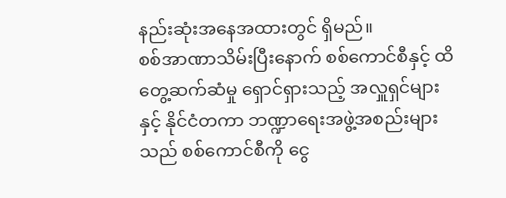နည်းဆုံးအနေအထားတွင် ရှိမည်။
စစ်အာဏာသိမ်းပြီးနောက် စစ်ကောင်စီနှင့် ထိတွေ့ဆက်ဆံမှု ရှောင်ရှားသည့် အလှူရှင်များနှင့် နိုင်ငံတကာ ဘဏ္ဍာရေးအဖွဲ့အစည်းများသည် စစ်ကောင်စီကို ငွေ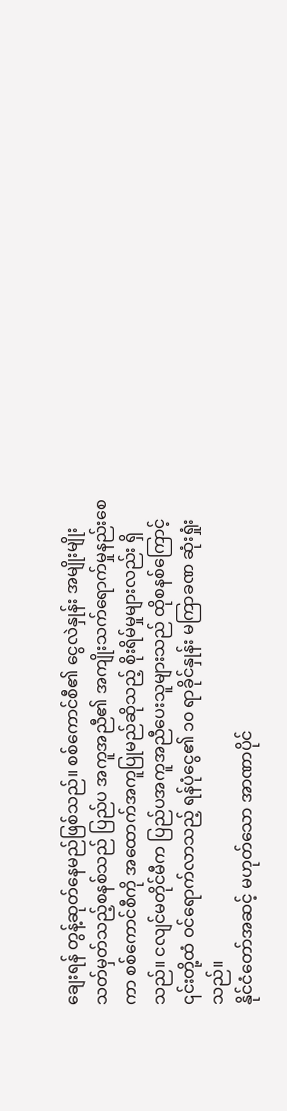ချေးရန် တွန့်ဆုတ်နေမည်ဖြစ်သည်။ စစ်ကောင်စီ၏ ငွေလဲနှုန်း အမျိုးမျိုးသတ်မှတ်သည့်စနစ်သည် ပြည်ပ အကူအညီ၏ အကျိုးသက်ရောက်မှုနည်းစေကာ စစ်ကောင်စီကို အထောက်အကူပြုမည်ဆိုသည့် စိုးရိမ်မှုများလည်း ရှိသည်။ ငလျင်မတိုင်မီက ပြည်ပအကူအညီပေးသူများသည် ထိုစနစ်ကြောင့် ၎င်းတို့ထံ ဝင်ရောက်လာသည့် ရန်ပုံငွေ၏ ၁၀ ရာခိုင်နှုန်း မကြာခဏ ဆုံးရှုံးသည်။
နိုင်ငံတော်အဆင့် မဟုတ်သော အာဏာပိုင်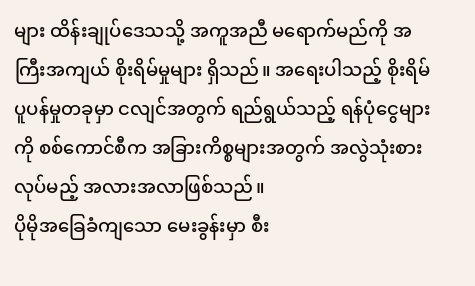များ ထိန်းချုပ်ဒေသသို့ အကူအညီ မရောက်မည်ကို အကြီးအကျယ် စိုးရိမ်မှုများ ရှိသည်။ အရေးပါသည့် စိုးရိမ်ပူပန်မှုတခုမှာ ငလျင်အတွက် ရည်ရွယ်သည့် ရန်ပုံငွေများကို စစ်ကောင်စီက အခြားကိစ္စများအတွက် အလွဲသုံးစားလုပ်မည့် အလားအလာဖြစ်သည်။
ပိုမိုအခြေခံကျသော မေးခွန်းမှာ စီး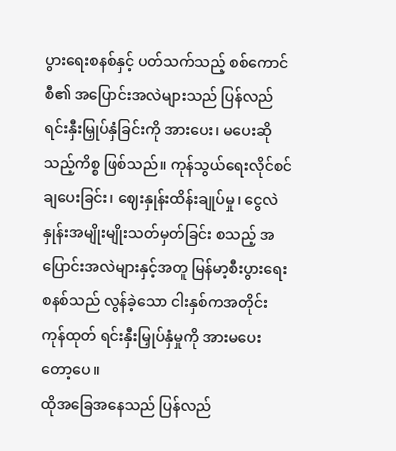ပွားရေးစနစ်နှင့် ပတ်သက်သည့် စစ်ကောင်စီ၏ အပြောင်းအလဲများသည် ပြန်လည် ရင်းနှီးမြှုပ်နှံခြင်းကို အားပေး၊ မပေးဆိုသည့်ကိစ္စ ဖြစ်သည်။ ကုန်သွယ်ရေးလိုင်စင်ချပေးခြင်း၊ ဈေးနှုန်းထိန်းချုပ်မှု၊ ငွေလဲနှုန်းအမျိုးမျိုးသတ်မှတ်ခြင်း စသည့် အပြောင်းအလဲများနှင့်အတူ မြန်မာ့စီးပွားရေးစနစ်သည် လွန်ခဲ့သော ငါးနှစ်ကအတိုင်း ကုန်ထုတ် ရင်းနှီးမြှုပ်နှံမှုကို အားမပေးတော့ပေ။
ထိုအခြေအနေသည် ပြန်လည်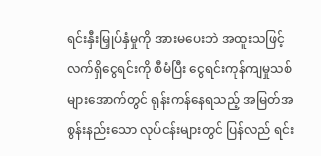ရင်းနှီးမြှုပ်နှံမှုကို အားမပေးဘဲ အထူးသဖြင့် လက်ရှိငွေရင်းကို စီမံပြီး ငွေရင်းကုန်ကျမှုသစ်များအောက်တွင် ရုန်းကန်နေရသည့် အမြတ်အစွန်းနည်းသော လုပ်ငန်းများတွင် ပြန်လည် ရင်း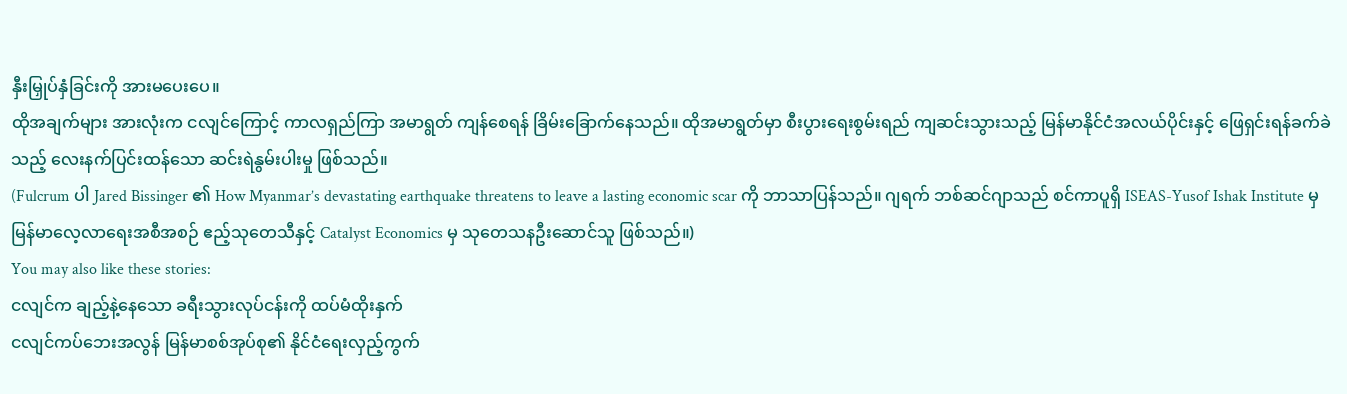နှီးမြှုပ်နှံခြင်းကို အားမပေးပေ။
ထိုအချက်များ အားလုံးက ငလျင်ကြောင့် ကာလရှည်ကြာ အမာရွတ် ကျန်စေရန် ခြိမ်းခြောက်နေသည်။ ထိုအမာရွတ်မှာ စီးပွားရေးစွမ်းရည် ကျဆင်းသွားသည့် မြန်မာနိုင်ငံအလယ်ပိုင်းနှင့် ဖြေရှင်းရန်ခက်ခဲသည့် လေးနက်ပြင်းထန်သော ဆင်းရဲနွမ်းပါးမှု ဖြစ်သည်။
(Fulcrum ပါ Jared Bissinger ၏ How Myanmar’s devastating earthquake threatens to leave a lasting economic scar ကို ဘာသာပြန်သည်။ ဂျရက် ဘစ်ဆင်ဂျာသည် စင်ကာပူရှိ ISEAS-Yusof Ishak Institute မှ မြန်မာလေ့လာရေးအစီအစဉ် ဧည့်သုတေသီနှင့် Catalyst Economics မှ သုတေသနဦးဆောင်သူ ဖြစ်သည်။)
You may also like these stories:
ငလျင်က ချည့်နဲ့နေသော ခရီးသွားလုပ်ငန်းကို ထပ်မံထိုးနှက်
ငလျင်ကပ်ဘေးအလွန် မြန်မာစစ်အုပ်စု၏ နိုင်ငံရေးလှည့်ကွက်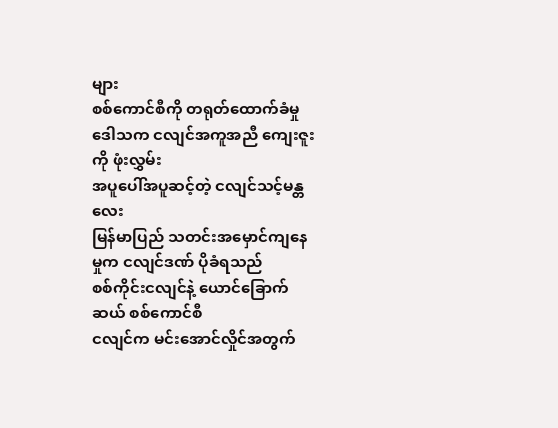များ
စစ်ကောင်စီကို တရုတ်ထောက်ခံမှု ဒေါသက ငလျင်အကူအညီ ကျေးဇူးကို ဖုံးလွှမ်း
အပူပေါ်အပူဆင့်တဲ့ ငလျင်သင့်မန္တလေး
မြန်မာပြည် သတင်းအမှောင်ကျနေမှုက ငလျင်ဒဏ် ပိုခံရသည်
စစ်ကိုင်းငလျင်နဲ့ ယောင်ခြောက်ဆယ် စစ်ကောင်စီ
ငလျင်က မင်းအောင်လှိုင်အတွက်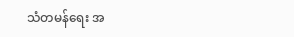သံတမန်ရေး အ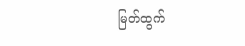မြတ်ထွက်